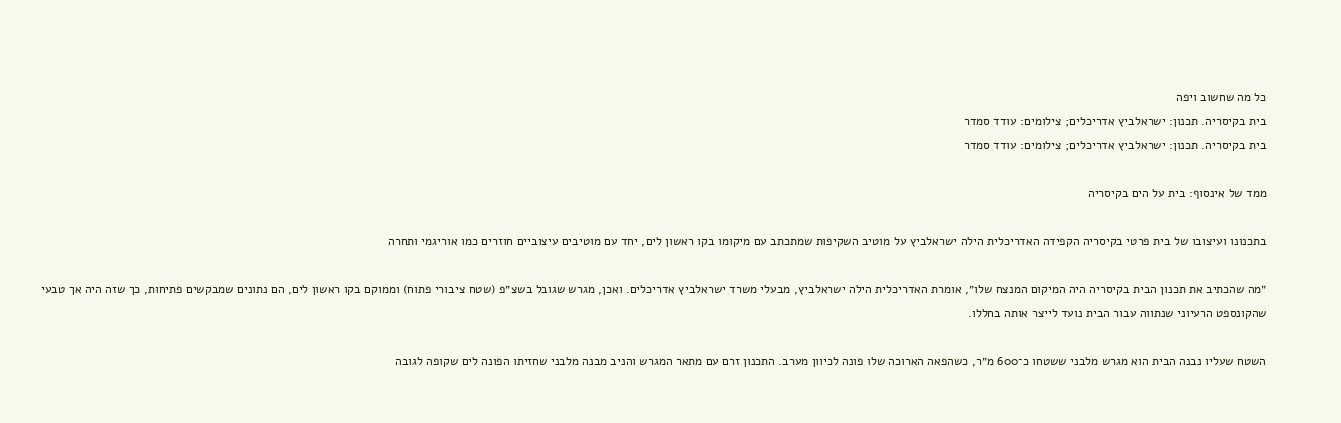כל מה שחשוב ויפה
בית בקיסריה. תכנון: ישראלביץ אדריכלים; צילומים: עודד סמדר
בית בקיסריה. תכנון: ישראלביץ אדריכלים; צילומים: עודד סמדר

ממד של אינסוף: בית על הים בקיסריה

בתכנונו ועיצובו של בית פרטי בקיסריה הקפידה האדריכלית הילה ישראלביץ על מוטיב השקיפות שמתכתב עם מיקומו בקו ראשון לים, יחד עם מוטיבים עיצוביים חוזרים כמו אוריגמי ותחרה

״מה שהכתיב את תכנון הבית בקיסריה היה המיקום המנצח שלו״, אומרת האדריכלית הילה ישראלביץ, מבעלי משרד ישראלביץ אדריכלים. ואכן, מגרש שגובל בשצ״פ (שטח ציבורי פתוח) וממוקם בקו ראשון לים, הם נתונים שמבקשים פתיחות, כך שזה היה אך טבעי שהקונספט הרעיוני שנתווה עבור הבית נועד לייצר אותה בחללו.

השטח שעליו נבנה הבית הוא מגרש מלבני ששטחו כ־600 מ״ר, כשהפאה הארוכה שלו פונה לכיוון מערב. התכנון זרם עם מתאר המגרש והניב מבנה מלבני שחזיתו הפונה לים שקופה לגובה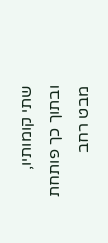שתי קומותיו, ובתוך כך פותחת מבט רחב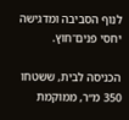לנוף הסביבה ומדגישה יחסי פנים־חוץ.

הכניסה לבית, ששטחו 350 מ״ר, ממוקמת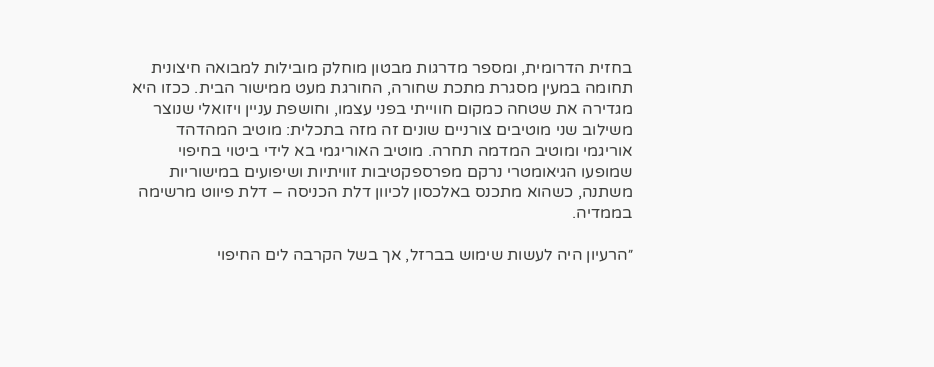בחזית הדרומית, ומספר מדרגות מבטון מוחלק מובילות למבואה חיצונית תחומה במעין מסגרת מתכת שחורה, החורגת מעט ממישור הבית. ככזו היא מגדירה את שטחה כמקום חווייתי בפני עצמו, וחושפת עניין ויזואלי שנוצר משילוב שני מוטיבים צורניים שונים זה מזה בתכלית: מוטיב המהדהד אוריגמי ומוטיב המדמה תחרה. מוטיב האוריגמי בא לידי ביטוי בחיפוי שמופעו הגיאומטרי נרקם מפרספקטיבות זוויתיות ושיפועים במישוריות משתנה, כשהוא מתכנס באלכסון לכיוון דלת הכניסה – דלת פיווט מרשימה בממדיה.

״הרעיון היה לעשות שימוש בברזל, אך בשל הקרבה לים החיפוי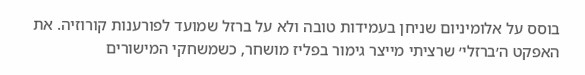בוסס על אלומיניום שניחן בעמידות טובה ולא על ברזל שמועד לפורענות קורוזיה. את האפקט ה׳ברזלי׳ שרציתי מייצר גימור בפליז מושחר, כשמשחקי המישורים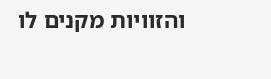והזוויות מקנים לו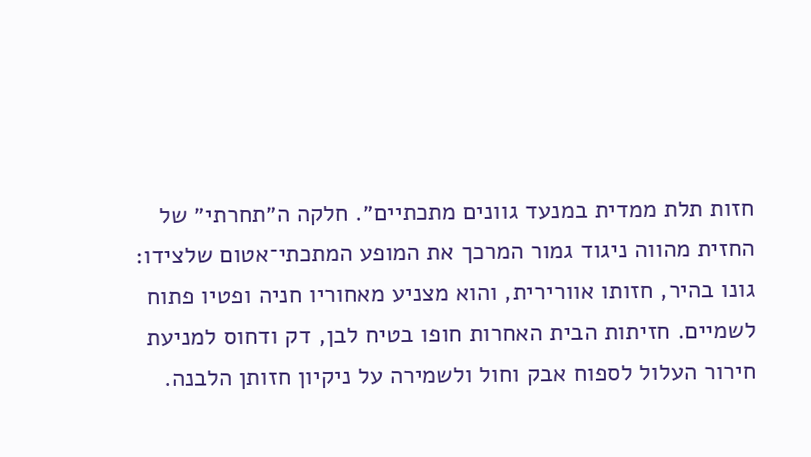חזות תלת ממדית במנעד גוונים מתכתיים״. חלקה ה״תחרתי״ של החזית מהווה ניגוד גמור המרכך את המופע המתכתי־אטום שלצידו: גונו בהיר, חזותו אוורירית, והוא מצניע מאחוריו חניה ופטיו פתוח לשמיים. חזיתות הבית האחרות חופו בטיח לבן, דק ודחוס למניעת חירור העלול לספוח אבק וחול ולשמירה על ניקיון חזותן הלבנה.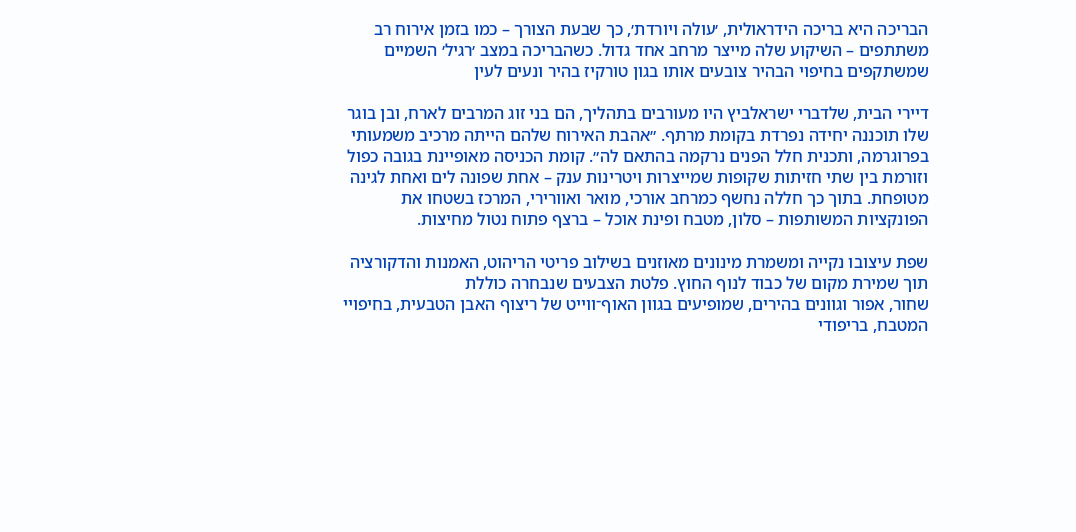הבריכה היא בריכה הידראולית, ׳עולה ויורדת׳, כך שבעת הצורך – כמו בזמן אירוח רב משתתפים – השיקוע שלה מייצר מרחב אחד גדול. כשהבריכה במצב ׳רגיל׳ השמיים שמשתקפים בחיפוי הבהיר צובעים אותו בגון טורקיז בהיר ונעים לעין

דיירי הבית, שלדברי ישראלביץ היו מעורבים בתהליך, הם בני זוג המרבים לארח, ובן בוגר שלו תוכננה יחידה נפרדת בקומת מרתף. ״אהבת האירוח שלהם הייתה מרכיב משמעותי בפרוגרמה, ותכנית חלל הפנים נרקמה בהתאם לה״. קומת הכניסה מאופיינת בגובה כפול וזורמת בין שתי חזיתות שקופות שמייצרות ויטרינות ענק – אחת שפונה לים ואחת לגינה מטופחת. בתוך כך חללה נחשף כמרחב אורכי, מואר ואוורירי, המרכז בשטחו את הפונקציות המשותפות – סלון, מטבח ופינת אוכל – ברצף פתוח נטול מחיצות.

שפת עיצובו נקייה ומשמרת מינונים מאוזנים בשילוב פריטי הריהוט, האמנות והדקורציה תוך שמירת מקום של כבוד לנוף החוץ. פלטת הצבעים שנבחרה כוללת
שחור, אפור וגוונים בהירים, שמופיעים בגוון האוף־ווייט של ריצוף האבן הטבעית, בחיפויי המטבח, בריפודי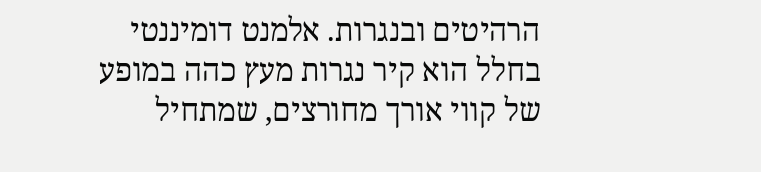הרהיטים ובנגרות. אלמנט דומיננטי בחלל הוא קיר נגרות מעץ כהה במופע של קווי אורך מחורצים, שמתחיל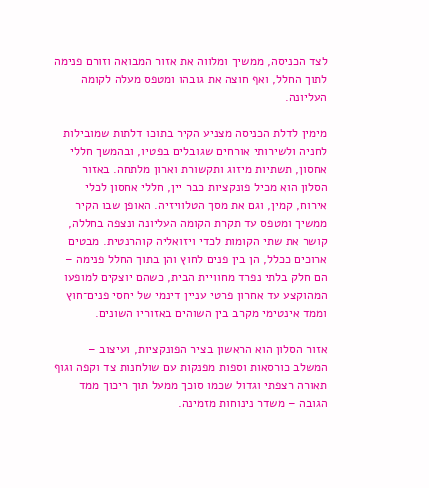לצד הכניסה, ממשיך ומלווה את אזור המבואה וזורם פנימה לתוך החלל, ואף חוצה את גובהו ומטפס מעלה לקומה העליונה.

מימין לדלת הכניסה מצניע הקיר בתוכו דלתות שמובילות לחניה ולשירותי אורחים שגובלים בפטיו, ובהמשך חללי אחסון, תשתיות מיזוג ותקשורת וארון מלתחה. באזור הסלון הוא מכיל פונקציות כבר יין, חללי אחסון לכלי אירוח, קמין, וגם את מסך הטלוויזיה. האופן שבו הקיר ממשיך ומטפס עד תקרת הקומה העליונה ונצפה בחללה, קושר את שתי הקומות לכדי ויזואליה קוהרנטית. מבטים ארוכים ככלל, הן בין פנים לחוץ והן בתוך החלל פנימה – הם חלק בלתי נפרד מחוויית הבית, כשהם יוצקים למופעו המהוקצע עד אחרון פרטי עניין דינמי של יחסי פנים־חוץ וממד אינטימי מקרב בין השוהים באזוריו השונים.

אזור הסלון הוא הראשון בציר הפונקציות, ועיצוב – המשלב כורסאות וספות מפנקות עם שולחנות צד וקפה וגוף תאורה רצפתי וגדול שכמו סוכך ממעל תוך ריכוך ממד הגובה – משדר נינוחות מזמינה.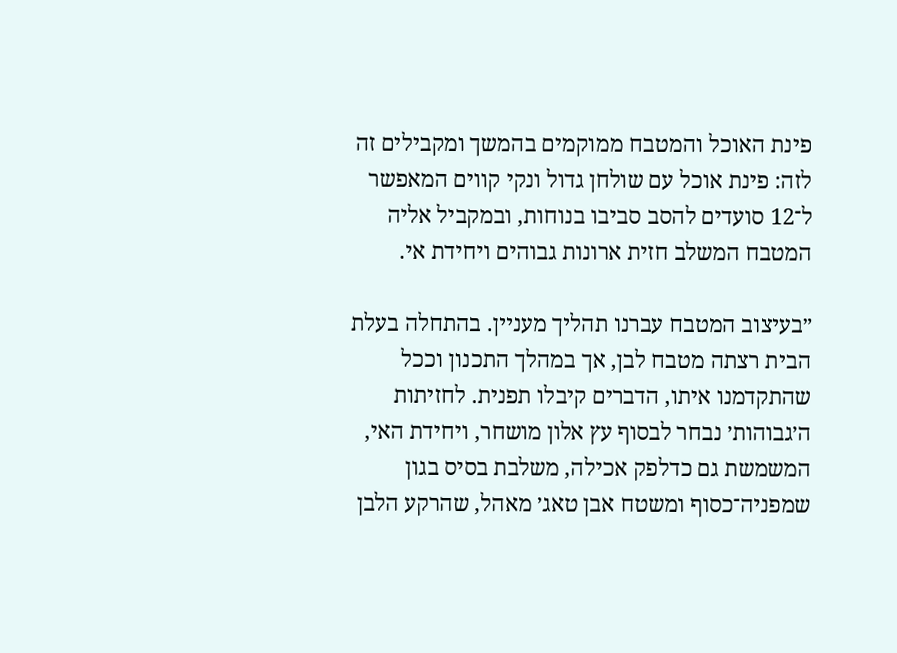פינת האוכל והמטבח ממוקמים בהמשך ומקבילים זה לזה: פינת אוכל עם שולחן גדול ונקי קווים המאפשר ל־12 סועדים להסב סביבו בנוחות, ובמקביל אליה המטבח המשלב חזית ארונות גבוהים ויחידת אי.

״בעיצוב המטבח עברנו תהליך מעניין. בהתחלה בעלת הבית רצתה מטבח לבן, אך במהלך התכנון וככל שהתקדמנו איתו, הדברים קיבלו תפנית. לחזיתות ה׳גבוהות׳ נבחר לבסוף עץ אלון מושחר, ויחידת האי, המשמשת גם כדלפק אכילה, משלבת בסיס בגון שמפניה־כסוף ומשטח אבן טאג׳ מאהל, שהרקע הלבן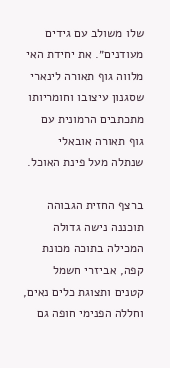שלו משולב עם גידים מעודנים״. את יחידת האי מלווה גוף תאורה לינארי שסגנון עיצובו וחומריותו מתכתבים הרמונית עם גוף תאורה אובאלי שנתלה מעל פינת האוכל.

ברצף החזית הגבוהה תוכננה נישה גדולה המכילה בתוכה מכונת קפה, אביזרי חשמל קטנים ותצוגת כלים נאים, וחללה הפנימי חופה גם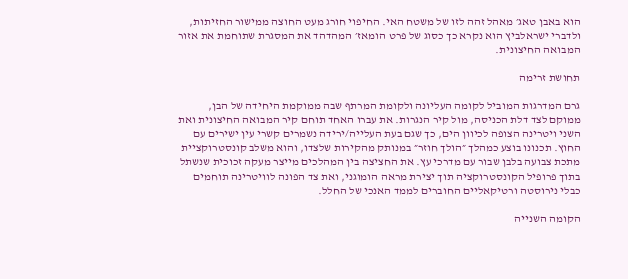הוא באבן טאג׳ מאהל זהה לזו של משטח האי. החיפוי חורג מעט החוצה ממישור החזיתות, ולדברי ישראלביץ הוא נקרא כך כסוג של פרט הומאז׳ המהדהד את המסגרת שתוחמת את אזור המבואה החיצונית.

תחושת זרימה

גרם המדרגות המוביל לקומה העליונה ולקומת המרתף שבה ממוקמת היחידה של הבן, ממוקם לצד דלת הכניסה, מול קיר הנגרות. את עברו האחד תוחם קיר המבואה החיצונית ואת השני ויטרינה הצופה לכיוון הים, כך שגם בעת העלייה/ירידה נשמרים קשרי עין ישירים עם החוץ. תכנונו בוצע כמהלך ״הולך חוזר״ במנותק מהקירות שלצדו, והוא משלב קונסטרוקציית מתכת צבועה בלבן שבור עם מדרכי עץ. את החציצה בין המהלכים מייצר מעקה זכוכית שנשתל בתוך פרופיל הקונסטרוקציה תוך יצירת מראה הומוגני, ואת צד הפונה לוויטרינה תוחמים כבלי נירוסטה ורטיקאליים החוברים לממד האנכי של החלל.

הקומה השנייה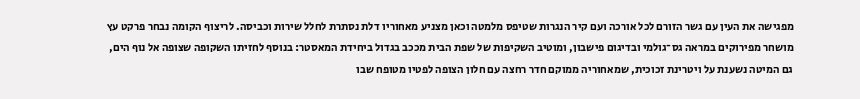מפגישה את העין עם גשר הזורם לכל אורכה ועם קיר הנגרות שטיפס מלמטה וכאן מצניע מאחוריו דלת נסתרת לחלל שירות וכביסה. לריצוף הקומה נבחר פרקט עץ מושחר מפירוקים במראה גס־גולמי ובדיגום פישבון, ומוטיב השקיפות של שפת הבית מככב בגדול ביחידת המאסטר: בנוסף לחזיתו השקופה שצופה אל נוף הים, גם המיטה נשענת על ויטרינת זכוכית, שמאחוריה ממוקם חדר רחצה עם חלון הצופה לפטיו מטופח שבו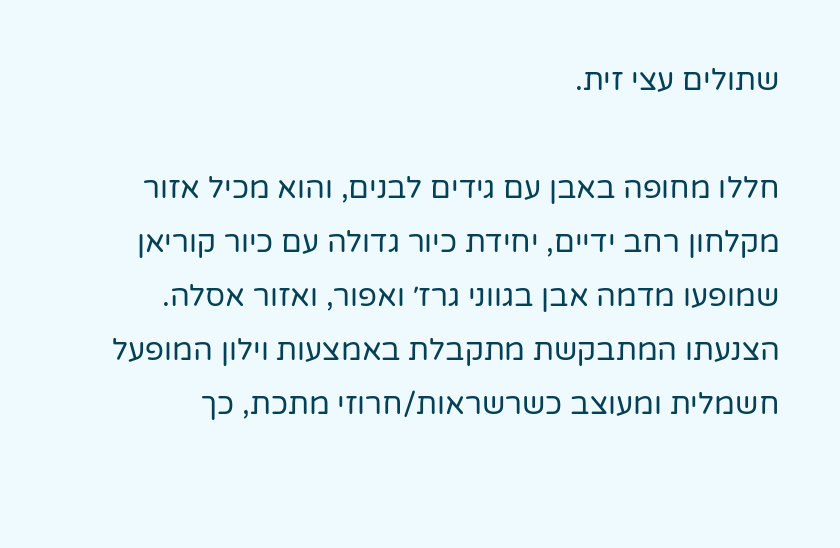שתולים עצי זית.

חללו מחופה באבן עם גידים לבנים, והוא מכיל אזור מקלחון רחב ידיים, יחידת כיור גדולה עם כיור קוריאן שמופעו מדמה אבן בגווני גרז׳ ואפור, ואזור אסלה. הצנעתו המתבקשת מתקבלת באמצעות וילון המופעל חשמלית ומעוצב כשרשראות/חרוזי מתכת, כך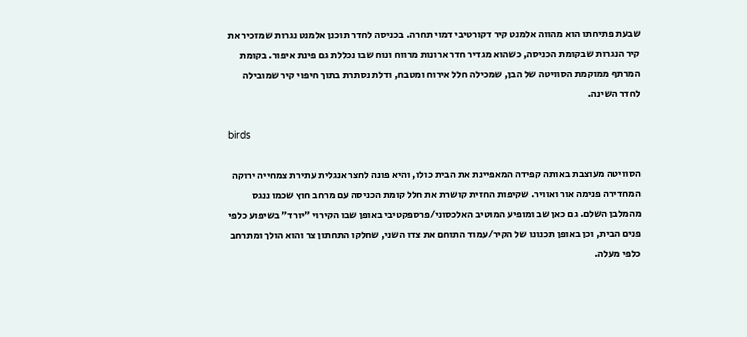שבעת פתיחתו הוא מהווה אלמנט קיר דקורטיבי דמוי תחרה. בכניסה לחדר תוכנן אלמנט נגרות שמזכיר את קיר הנגרות שבקומת הכניסה, כשהוא מגדיר חדר ארונות מרווח ונוח שבו נכללת גם פינת איפור. בקומת המרתף ממוקמת הסוויטה של הבן, שמכילה חלל אירוח ומטבח, ודלת נסתרת בתוך חיפוי קיר שמובילה לחדר השינה.

birds

הסוויטה מעוצבת באותה קפידה המאפיינת את הבית כולו, והיא פונה לחצר אנגלית עתירת צמחייה ירוקה המחדירה פנימה אור ואוויר. שקיפות החזית קושרת את חלל קומת הכניסה עם מרחב חוץ שכמו ננגס מהמלבן השלם. גם כאן שב ומופיע המוטיב האלכסוני/פרספקטיבי באופן שבו הקירוי ״יורד״ בשיפוע כלפי פנים הבית, וכן באופן תכנונו של הקיר/עמוד התוחם את צדו השני, שחלקו התחתון צר והוא הולך ומתרחב כלפי מעלה.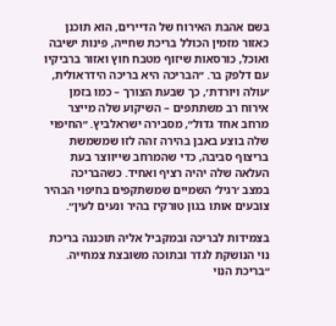בשם אהבת האירוח של הדיירים, הוא תוכנן כאזור מזמין הכולל בריכת שחייה, פינות ישיבה ואוכל, כורסאות שיזוף מטבח חוץ ואזור ברביקיו עם דלפק בר. ״הבריכה היא בריכה הידראולית, ׳עולה ויורדת׳, כך שבעת הצורך – כמו בזמן אירוח רב משתתפים – השיקוע שלה מייצר מרחב אחד גדול״, מסבירה ישראלביץ. ״החיפוי שלה בוצע באבן בהירה זהה לזו שמשמשת בריצוף סביבה, כדי שהמרחב שייווצר בעת העלאה שלה יהיה רציף ואחיד. כשהבריכה במצב ׳רגיל׳ השמיים שמשתקפים בחיפוי הבהיר צובעים אותו בגון טורקיז בהיר ונעים לעין״.

בצמידות לבריכה ובמקביל אליה תוכננה בריכת נוי הנושקת לגדר ובתוכה משובצת צמחייה. ״בריכת הנוי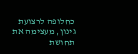כחלופה לרצועת גינון, מעצימה את תחושת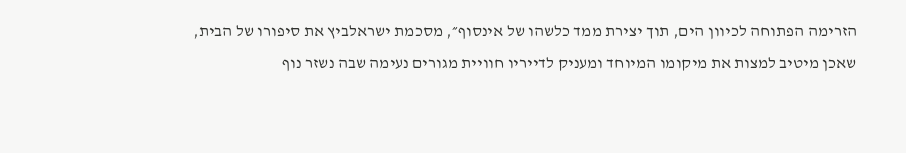הזרימה הפתוחה לכיוון הים, תוך יצירת ממד כלשהו של אינסוף״, מסכמת ישראלביץ את סיפורו של הבית, שאכן מיטיב למצות את מיקומו המיוחד ומעניק לדייריו חוויית מגורים נעימה שבה נשזר נוף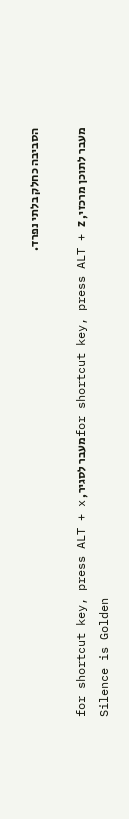הסביבה כחלק בלתי נפרד.

מעבר לתוכן מרכזי, for shortcut key, press ALT + zמעבר לסגיר, for shortcut key, press ALT + x
Silence is Golden